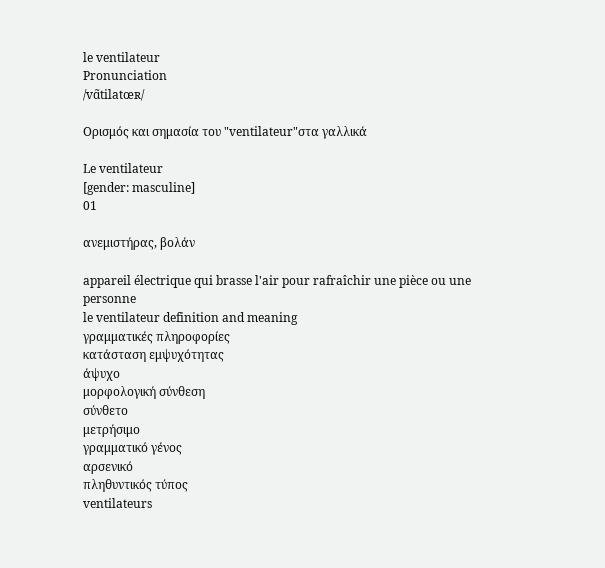le ventilateur
Pronunciation
/vɑ̃tilatœʀ/

Ορισμός και σημασία του "ventilateur"στα γαλλικά

Le ventilateur
[gender: masculine]
01

ανεμιστήρας, βολάν

appareil électrique qui brasse l'air pour rafraîchir une pièce ou une personne
le ventilateur definition and meaning
γραμματικές πληροφορίες
κατάσταση εμψυχότητας
άψυχο
μορφολογική σύνθεση
σύνθετο
μετρήσιμο
γραμματικό γένος
αρσενικό
πληθυντικός τύπος
ventilateurs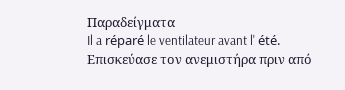Παραδείγματα
Il a réparé le ventilateur avant l' été.
Επισκεύασε τον ανεμιστήρα πριν από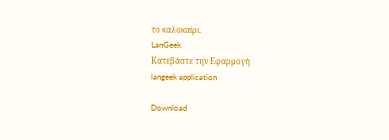το καλοκαίρι.
LanGeek
Κατεβάστε την Εφαρμογή
langeek application

Download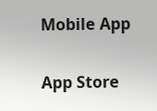Mobile App

App Store